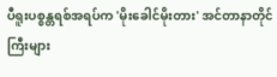ပီရူးပစ္စန္တရစ်အရပ်က 'မိုးခေါင်မိုးတား' အင်တာနာတိုင်ကြီးများ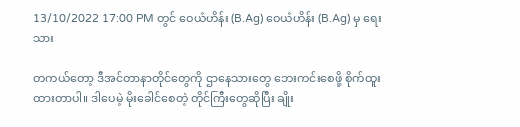13/10/2022 17:00 PM တွင် ဝေယံဟိန်း (B.Ag) ဝေယံဟိန်း (B.Ag) မှ ရေးသား

တကယ်တော့ ဒီအင်တာနာတိုင်တွေကို ဌာနေသားတွေ ဘေးကင်းစေဖို့ စိုက်ထူးထားတာပါ။ ဒါပေမဲ့ မိုးခေါင်စေတဲ့ တိုင်ကြီးတွေဆိုပြီး ချိုး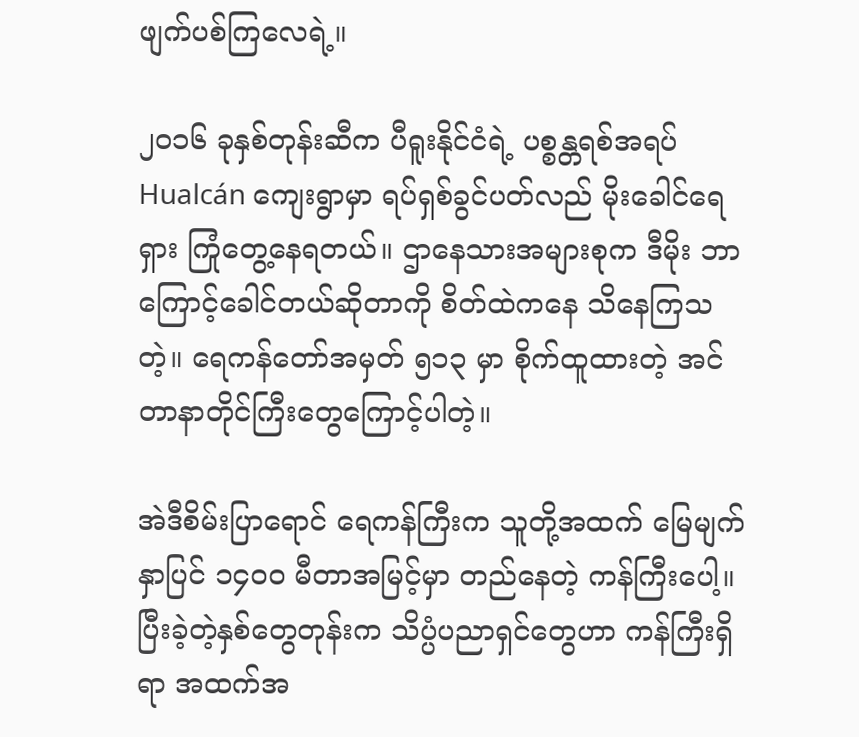ဖျက်ပစ်ကြလေရဲ့။

၂၀၁၆ ခုနှစ်တုန်းဆီက ပီရူးနိုင်ငံရဲ့ ပစ္စန္တရစ်အရပ် Hualcán ကျေးရွာမှာ ရပ်ရှစ်ခွင်ပတ်လည် မိုးခေါင်ရေရှား ကြုံတွေ့နေရတယ်။ ဌာနေသားအများစုက ဒီမိုး ဘာကြောင့်ခေါင်တယ်ဆိုတာကို စိတ်ထဲကနေ သိနေကြသတဲ့။ ရေကန်တော်အမှတ် ၅၁၃ မှာ စိုက်ထူထားတဲ့ အင်တာနာတိုင်ကြီးတွေကြောင့်ပါတဲ့။

အဲဒီစိမ်းပြာရောင် ရေကန်ကြီးက သူတို့အထက် မြေမျက်နှာပြင် ၁၄၀၀ မီတာအမြင့်မှာ တည်နေတဲ့ ကန်ကြီးပေါ့။ ပြီးခဲ့တဲ့နှစ်တွေတုန်းက သိပ္ပံပညာရှင်တွေဟာ ကန်ကြီးရှိရာ အထက်အ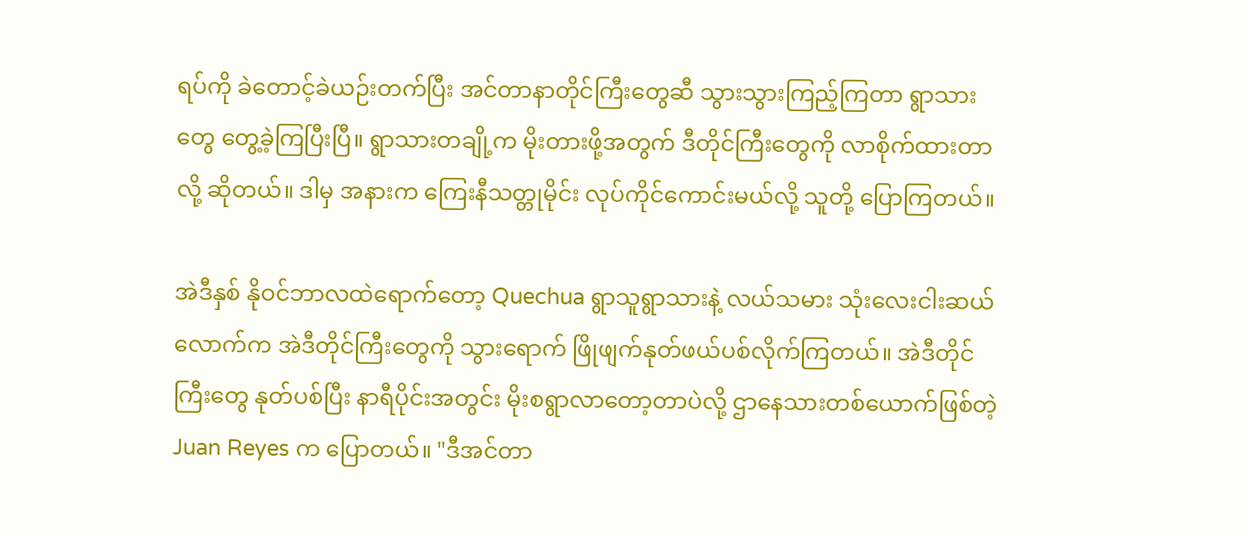ရပ်ကို ခဲတောင့်ခဲယဉ်းတက်ပြီး အင်တာနာတိုင်ကြီးတွေဆီ သွားသွားကြည့်ကြတာ ရွာသားတွေ တွေ့ခဲ့ကြပြီးပြီ။ ရွာသားတချို့က မိုးတားဖို့အတွက် ဒီတိုင်ကြီးတွေကို လာစိုက်ထားတာလို့ ဆိုတယ်။ ဒါမှ အနားက ကြေးနီသတ္တုမိုင်း လုပ်ကိုင်ကောင်းမယ်လို့ သူတို့ ပြောကြတယ်။

အဲဒီနှစ် နိုဝင်ဘာလထဲရောက်တော့ Quechua ရွာသူရွာသားနဲ့ လယ်သမား သုံးလေးငါးဆယ်လောက်က အဲဒီတိုင်ကြီးတွေကို သွားရောက် ဖြိုဖျက်နုတ်ဖယ်ပစ်လိုက်ကြတယ်။ အဲဒီတိုင်ကြီးတွေ နုတ်ပစ်ပြီး နာရီပိုင်းအတွင်း မိုးစရွာလာတော့တာပဲလို့ ဌာနေသားတစ်ယောက်ဖြစ်တဲ့ Juan Reyes က ပြောတယ်။ "ဒီအင်တာ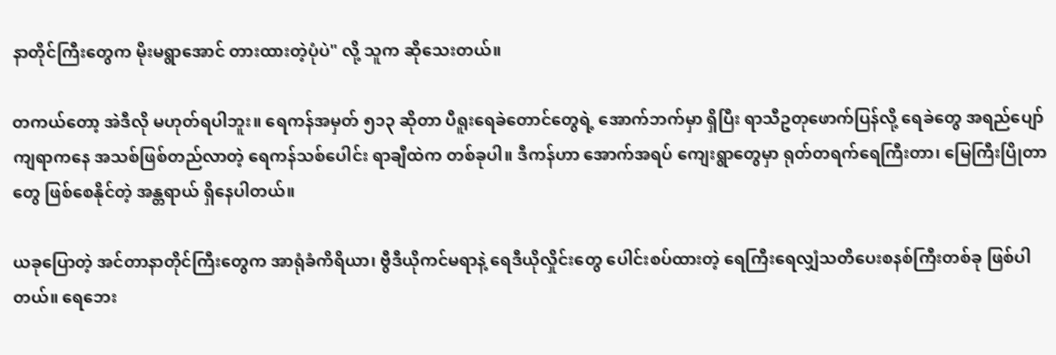နာတိုင်ကြီးတွေက မိုးမရွာအောင် တားထားတဲ့ပုံပဲ" လို့ သူက ဆိုသေးတယ်။

တကယ်တော့ အဲဒီလို မဟုတ်ရပါဘူး။ ရေကန်အမှတ် ၅၁၃ ဆိုတာ ပီရူးရေခဲတောင်တွေရဲ့ အောက်ဘက်မှာ ရှိပြီး ရာသီဥတုဖောက်ပြန်လို့ ရေခဲတွေ အရည်ပျော်ကျရာကနေ အသစ်ဖြစ်တည်လာတဲ့ ရေကန်သစ်ပေါင်း ရာချီထဲက တစ်ခုပါ။ ဒီကန်ဟာ အောက်အရပ် ကျေးရွာတွေမှာ ရုတ်တရက်ရေကြီးတာ၊ မြေကြီးပြိုတာတွေ ဖြစ်စေနိုင်တဲ့ အန္တရာယ် ရှိနေပါတယ်။

ယခုပြောတဲ့ အင်တာနာတိုင်ကြီးတွေက အာရုံခံကိရိယာ၊ ဗွီဒီယိုကင်မရာနဲ့ ရေဒီယိုလှိုင်းတွေ ပေါင်းစပ်ထားတဲ့ ရေကြီးရေလျှံသတိပေးစနစ်ကြီးတစ်ခု ဖြစ်ပါတယ်။ ရေဘေး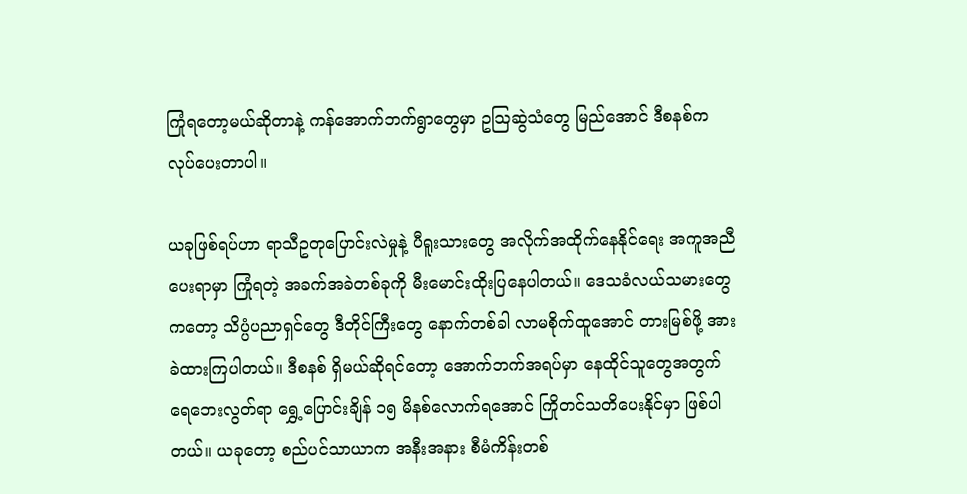ကြုံရတော့မယ်ဆိုတာနဲ့ ကန်အောက်ဘက်ရွာတွေမှာ ဥသြဆွဲသံတွေ မြည်အောင် ဒီစနစ်က လုပ်ပေးတာပါ။

ယခုဖြစ်ရပ်ဟာ ရာသီဥတုပြောင်းလဲမှုနဲ့ ပီရူးသားတွေ အလိုက်အထိုက်နေနိုင်ရေး အကူအညီပေးရာမှာ ကြုံရတဲ့ အခက်အခဲတစ်ခုကို မီးမောင်းထိုးပြနေပါတယ်။ ဒေသခံလယ်သမားတွေကတော့ သိပ္ပံပညာရှင်တွေ ဒီတိုင်ကြီးတွေ နောက်တစ်ခါ လာမစိုက်ထူအောင် တားမြစ်ဖို့ အားခဲထားကြပါတယ်။ ဒီစနစ် ရှိမယ်ဆိုရင်တော့ အောက်ဘက်အရပ်မှာ နေထိုင်သူတွေအတွက် ရေဘေးလွတ်ရာ ရွှေ့ပြောင်းချိန် ၁၅ မိနစ်လောက်ရအောင် ကြိုတင်သတိပေးနိုင်မှာ ဖြစ်ပါတယ်။ ယခုတော့ စည်ပင်သာယာက အနီးအနား စီမံကိန်းတစ်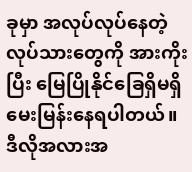ခုမှာ အလုပ်လုပ်နေတဲ့ လုပ်သားတွေကို အားကိုးပြီး မြေပြိုနိုင်ခြေရှိမရှိ မေးမြန်းနေရပါတယ်။ ဒီလိုအလားအ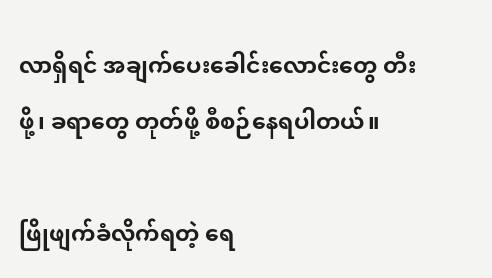လာရှိရင် အချက်ပေးခေါင်းလောင်းတွေ တီးဖို့၊ ခရာတွေ တုတ်ဖို့ စီစဉ်နေရပါတယ်။

ဖြိုဖျက်ခံလိုက်ရတဲ့ ရေ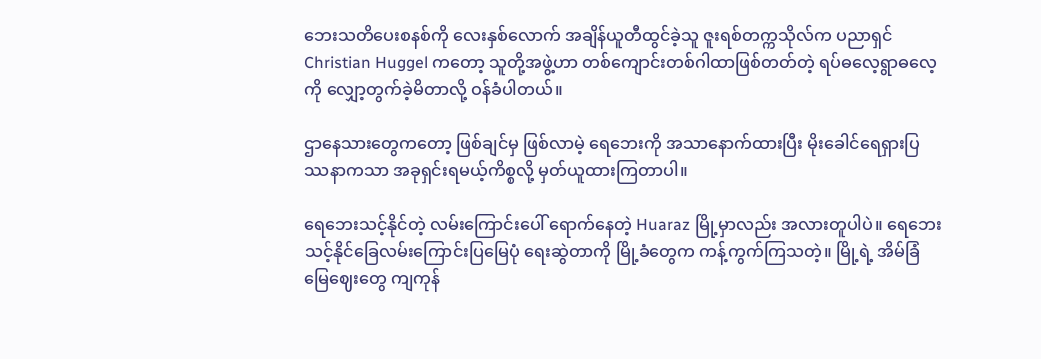ဘေးသတိပေးစနစ်ကို လေးနှစ်လောက် အချိန်ယူတီထွင်ခဲ့သူ ဇူးရစ်တက္ကသိုလ်က ပညာရှင် Christian Huggel ကတော့ သူတို့အဖွဲ့ဟာ တစ်ကျောင်းတစ်ဂါထာဖြစ်တတ်တဲ့ ရပ်ဓလေ့ရွာဓလေ့ကို လျှော့တွက်ခဲ့မိတာလို့ ဝန်ခံပါတယ်။

ဌာနေသားတွေကတော့ ဖြစ်ချင်မှ ဖြစ်လာမဲ့ ရေဘေးကို အသာနောက်ထားပြီး မိုးခေါင်ရေရှားပြဿနာကသာ အခုရှင်းရမယ့်ကိစ္စလို့ မှတ်ယူထားကြတာပါ။

ရေဘေးသင့်နိုင်တဲ့ လမ်းကြောင်းပေါ် ‌ရောက်နေတဲ့ Huaraz မြို့မှာလည်း အလားတူပါပဲ။ ရေဘေးသင့်နိုင်ခြေလမ်းကြောင်းပြမြေပုံ ရေးဆွဲတာကို မြို့ခံတွေက ကန့်ကွက်ကြသတဲ့။ မြို့ရဲ့ အိမ်ခြံမြေဈေးတွေ ကျကုန်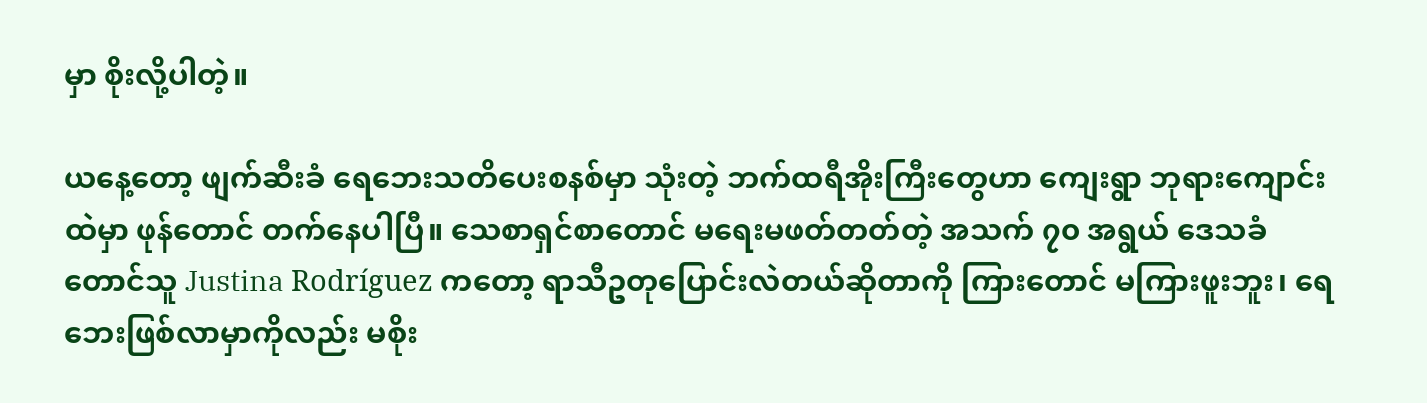မှာ စိုးလို့ပါတဲ့။

ယနေ့တော့ ဖျက်ဆီးခံ ရေဘေးသတိပေးစနစ်မှာ သုံးတဲ့ ဘက်ထရီအိုးကြီးတွေဟာ ကျေးရွာ ဘုရားကျောင်းထဲမှာ ဖုန်တောင် တက်နေပါပြီ။ သေစာရှင်စာတောင် မရေးမဖတ်တတ်တဲ့ အသက် ၇၀ အရွယ် ဒေသခံတောင်သူ Justina Rodríguez ကတော့ ရာသီဥတုပြောင်းလဲတယ်ဆိုတာကို ကြားတောင် မကြားဖူးဘူး၊ ရေဘေးဖြစ်လာမှာကိုလည်း မစိုး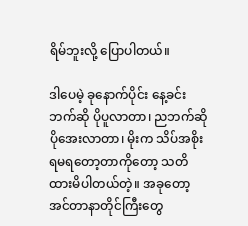ရိမ်ဘူးလို့ ပြောပါတယ်။

ဒါပေမဲ့ ခုနောက်ပိုင်း နေ့ခင်းဘက်ဆို ပိုပူလာတာ၊ ညဘက်ဆို ပိုအေးလာတာ၊ မိုးက သိပ်အစိုးရမရတော့တာကိုတော့ သတိထားမိပါတယ်တဲ့။ အခုတော့ အင်တာနာတိုင်ကြီးတွေ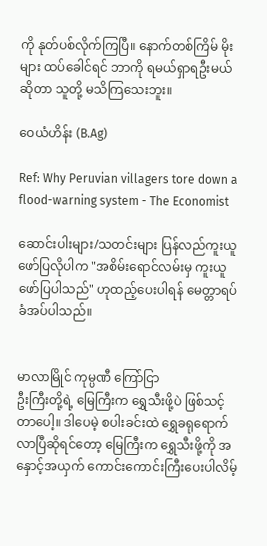ကို နုတ်ပစ်လိုက်ကြပြီ။ နောက်တစ်ကြိမ် မိုးများ ထပ်ခေါင်ရင် ဘာကို ရမယ်ရှာရဦးမယ်ဆိုတာ သူတို့ မသိကြသေးဘူး။

ဝေယံဟိန်း (B.Ag)

Ref: Why Peruvian villagers tore down a flood-warning system - The Economist

ဆောင်းပါးများ/သတင်းများ ပြန်လည်ကူးယူဖော်ပြလိုပါက "အစိမ်းရောင်လမ်းမှ ကူးယူဖော်ပြပါသည်" ဟုထည့်ပေးပါရန် မေတ္တာရပ်ခံအပ်ပါသည်။


မာလာမြိုင် ကုမ္ပဏီ ကြော်ငြာ
ဦးကြီးတို့ရဲ့ မြေကြီးက ရွှေသီးဖို့ပဲ ဖြစ်သင့်တာပေါ့။ ဒါပေမဲ့ စပါးခင်းထဲ ရွှေခရုရောက်လာပြီဆိုရင်တော့ မြေကြီးက ရွှေသီးဖို့ကို အနှောင့်အယှက် ကောင်းကောင်းကြီးပေးပါလိမ့်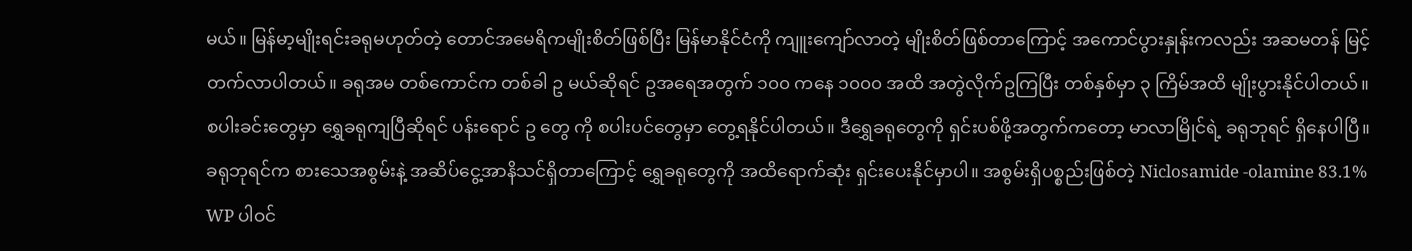မယ်။ မြန်မာ့မျိုးရင်းခရုမဟုတ်တဲ့ တောင်အမေရိကမျိုးစိတ်ဖြစ်ပြီး မြန်မာနိုင်ငံကို ကျူးကျော်လာတဲ့ မျိုးစိတ်ဖြစ်တာကြောင့် အကောင်ပွားနှုန်းကလည်း အဆမတန် မြင့်တက်လာပါတယ်။ ခရုအမ တစ်ကောင်က တစ်ခါ ဥ မယ်ဆိုရင် ဥအရေအတွက် ၁၀၀ ကနေ ၁၀၀၀ အထိ အတွဲလိုက်ဥကြပြီး တစ်နှစ်မှာ ၃ ကြိမ်အထိ မျိုးပွားနိုင်ပါတယ်။ စပါးခင်းတွေမှာ ရွှေခရုကျပြီဆိုရင် ပန်းရောင် ဥ တွေ ကို စပါးပင်တွေမှာ တွေ့ရနိုင်ပါတယ်။ ဒီရွှေခရုတွေကို ရှင်းပစ်ဖို့အတွက်ကတော့ မာလာမြိုင်ရဲ့ ခရုဘုရင် ရှိနေပါပြီ။ ခရုဘုရင်က စားသေအစွမ်းနဲ့ အဆိပ်ငွေ့အာနိသင်ရှိတာကြောင့် ရွှေခရုတွေကို အထိရောက်ဆုံး ရှင်းပေးနိုင်မှာပါ။ အစွမ်းရှိပစ္စည်းဖြစ်တဲ့ Niclosamide -olamine 83.1% WP ပါဝင်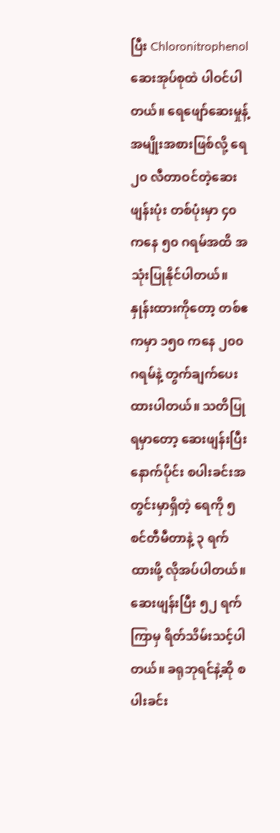ပြီး Chloronitrophenol ဆေးအုပ်စုထဲ ပါဝင်ပါတယ်။ ရေဖျော်ဆေးမှုန့်အမျိုးအစားဖြစ်လို့ ရေ ၂၀ လီတာဝင်တဲ့ဆေးဖျန်းပုံး တစ်ပုံးမှာ ၄၀ ကနေ ၅၀ ဂရမ်အထိ အသုံးပြုနိုင်ပါတယ်။ နှုန်းထားကိုတော့ တစ်ဧကမှာ ၁၅၀ ကနေ ၂၀၀ ဂရမ်နဲ့ တွက်ချက်ပေးထားပါတယ်။ သတိပြုရမှာတော့ ဆေးဖျန်းပြီးနောက်ပိုင်း စပါးခင်းအတွင်းမှာရှိတဲ့ ရေကို ၅ စင်တီမီတာနဲ့ ၃ ရက်ထားဖို့ လိုအပ်ပါတယ်။ ဆေးဖျန်းပြီး ၅၂ ရက်ကြာမှ ရိတ်သိမ်းသင့်ပါတယ်။ ခရုဘုရင်နဲ့ဆို စပါးခင်း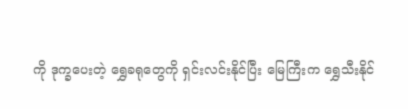ကို ဒုက္ခပေးတဲ့ ရွှေခရုတွေကို ရှင်းလင်းနိုင်ပြီး မြေကြီးက ရွှေသီးနိုင်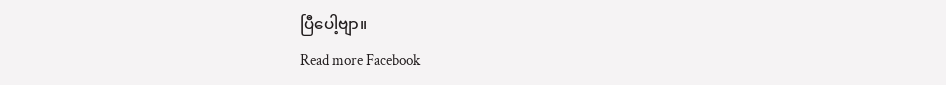ပြီပေါ့ဗျာ။
Read more Facebook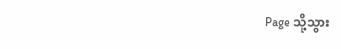Page သို့သွား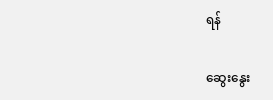ရန်

ဆွေးနွေး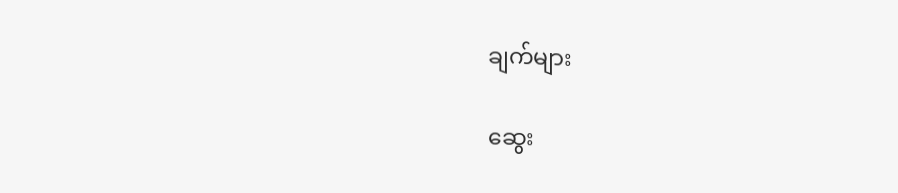ချက်များ

ဆွေး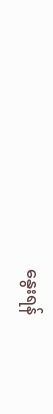နွေးရန်